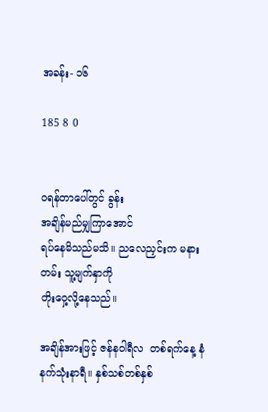အခန်း- ၁၆

185 8 0


ဝရန်တာပေါ်တွင် ခွန်း
အချိန်မည်မျှကြာအောင်
ရပ်နေမိသည်မသိ။ ညလေညှင်းက မနားတမ်း သူ့မျက်နှာကို
တိုးဝှေ့လို့နေသည်။

အချိန်အားဖြင့် ဇန်နဝါရီလ  တစ်ရက်နေ့‌ နံနက်သုံးနာရီ။ နှစ်သစ်တစ်နှစ်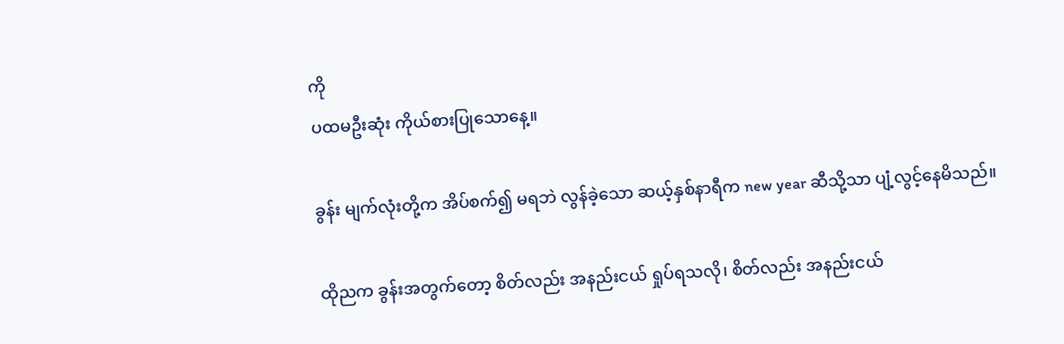ကို
ပထမဦးဆုံး ကိုယ်စားပြုသောနေ့။

ခွန်း မျက်လုံးတို့က အိပ်စက်၍ မရဘဲ လွန်ခဲ့သော ဆယ့်နှစ်နာရီက new year ဆီသို့သာ ပျံ့လွင့်နေမိသည်။

ထိုညက ခွန်းအတွက်တော့ စိတ်လည်း အနည်းငယ် ရှုပ်ရသလို၊ စိတ်လည်း အနည်းငယ်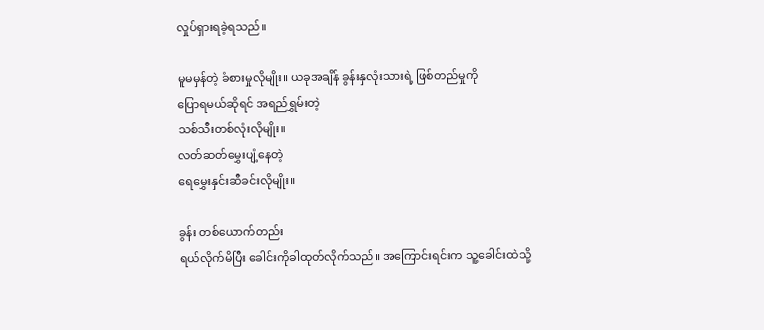လှုပ်ရှားရခဲ့ရသည်။

မူမမှန်တဲ့ ခံစားမှုလိုမျိုး။ ယခုအချိန် ခွန်းနှလုံးသားရဲ့ ဖြစ်တည်မှုကို
ပြောရမယ်ဆိုရင် အရည်ရွှမ်းတဲ့
သစ်သီးတစ်လုံးလိုမျိုး။
လတ်ဆတ်မွှေးပျံ့နေတဲ့
ရေမွှေးနှင်းဆီခင်းလိုမျိုး။

ခွန်း တစ်ယောက်တည်း
ရယ်လိုက်မိပြီး ခေါင်းကိုခါထုတ်လိုက်သည်။ အကြောင်းရင်းက သူ့ခေါင်းထဲသို့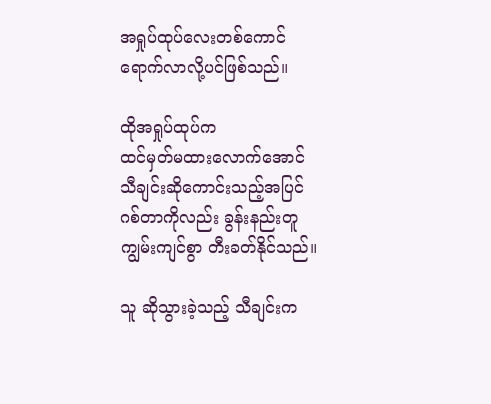အရှုပ်ထုပ်လေးတစ်ကောင်
ရောက်လာလို့ပင်ဖြစ်သည်။

ထိုအရှုပ်ထုပ်က
ထင်မှတ်မထားလောက်အောင်
သီချင်းဆိုကောင်းသည့်အပြင်
ဂစ်တာကိုလည်း ခွန်းနည်းတူ
ကျွမ်းကျင်စွာ တီးခတ်နိုင်သည်။

သူ ဆိုသွားခဲ့သည့် သီချင်းက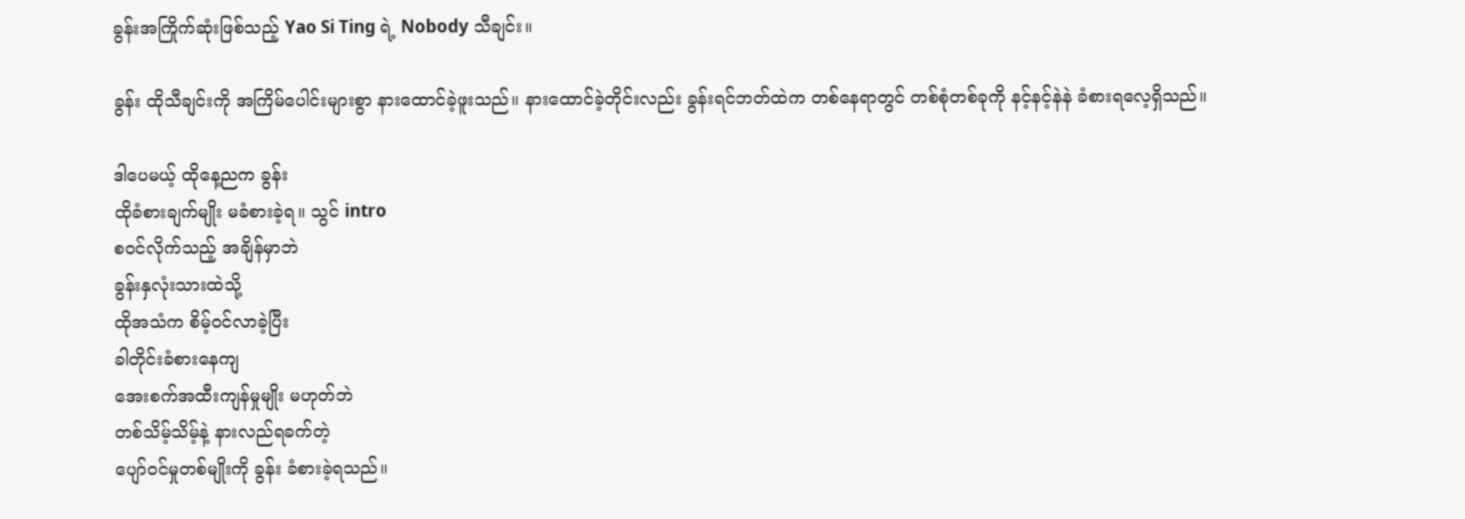ခွန်းအကြိုက်ဆုံးဖြစ်သည့် Yao Si Ting ရဲ့ Nobody သီချင်း။

ခွန်း ထိုသီချင်းကို အကြိမ်ပေါင်းများစွာ နားထောင်ခဲ့ဖူးသည်။ နားထောင်ခဲ့တိုင်းလည်း ခွန်းရင်ဘတ်ထဲက တစ်နေရာတွင် တစ်စုံတစ်ခုကို နင့်နင့်နဲနဲ ခံစားရလေ့ရှိသည်။

ဒါပေမယ့် ထိုနေ့ညက ခွန်း
ထိုခံစားချက်မျိုး မခံစားခဲ့ရ။ သွင် intro
စဝင်လိုက်သည့် အချိန်မှာဘဲ
ခွန်းနှလုံးသားထဲသို့
ထိုအသံက စိမ့်ဝင်လာခဲ့ပြီး
ခါတိုင်းခံစားနေကျ
အေးစက်အထီးကျန်မှုမျိုး မဟုတ်ဘဲ
တစ်သိမ့်သိမ့်နဲ့ နားလည်ရခက်တဲ့
ပျော်ဝင်မှုတစ်မျိုးကို ခွန်း ခံစားခဲ့ရသည်။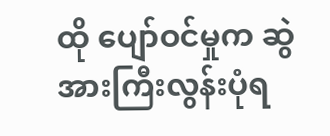ထို ပျော်ဝင်မှုက ဆွဲအားကြီးလွန်းပုံရ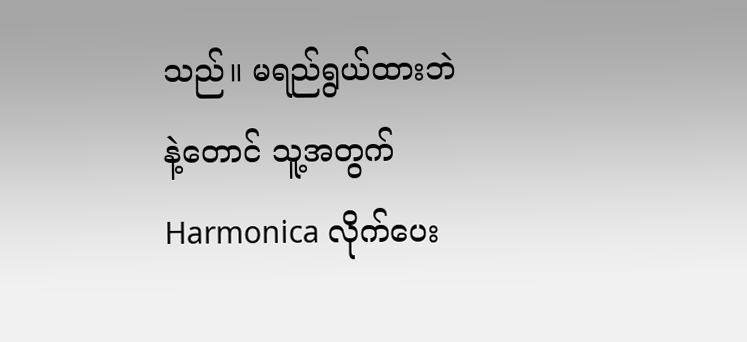သည်။ မရည်ရွယ်ထားဘဲနဲ့တောင် သူ့အတွက် Harmonica လိုက်ပေး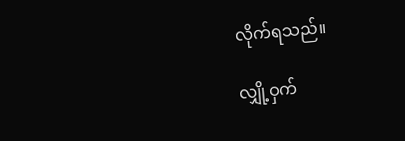လိုက်ရသည်။

လျှို့ဝှက်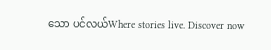သော ပင်လယ်Where stories live. Discover now